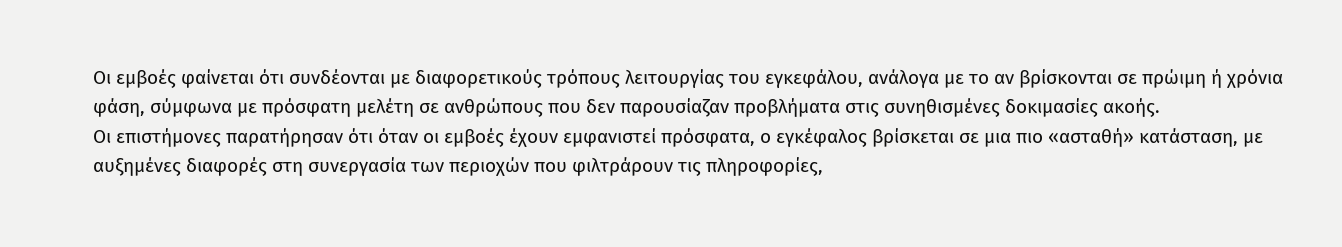Οι εμβοές φαίνεται ότι συνδέονται με διαφορετικούς τρόπους λειτουργίας του εγκεφάλου, ανάλογα με το αν βρίσκονται σε πρώιμη ή χρόνια φάση, σύμφωνα με πρόσφατη μελέτη σε ανθρώπους που δεν παρουσίαζαν προβλήματα στις συνηθισμένες δοκιμασίες ακοής.
Οι επιστήμονες παρατήρησαν ότι όταν οι εμβοές έχουν εμφανιστεί πρόσφατα, ο εγκέφαλος βρίσκεται σε μια πιο «ασταθή» κατάσταση, με αυξημένες διαφορές στη συνεργασία των περιοχών που φιλτράρουν τις πληροφορίες,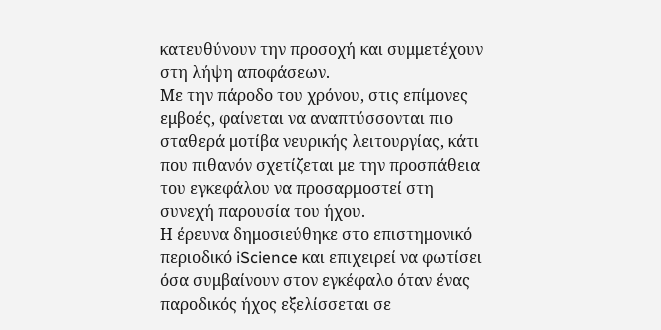κατευθύνουν την προσοχή και συμμετέχουν στη λήψη αποφάσεων.
Με την πάροδο του χρόνου, στις επίμονες εμβοές, φαίνεται να αναπτύσσονται πιο σταθερά μοτίβα νευρικής λειτουργίας, κάτι που πιθανόν σχετίζεται με την προσπάθεια του εγκεφάλου να προσαρμοστεί στη συνεχή παρουσία του ήχου.
Η έρευνα δημοσιεύθηκε στο επιστημονικό περιοδικό iScience και επιχειρεί να φωτίσει όσα συμβαίνουν στον εγκέφαλο όταν ένας παροδικός ήχος εξελίσσεται σε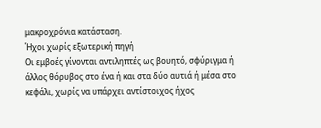μακροχρόνια κατάσταση.
Ήχοι χωρίς εξωτερική πηγή
Οι εμβοές γίνονται αντιληπτές ως βουητό, σφύριγμα ή άλλος θόρυβος στο ένα ή και στα δύο αυτιά ή μέσα στο κεφάλι, χωρίς να υπάρχει αντίστοιχος ήχος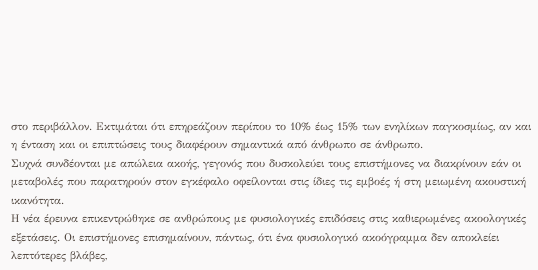στο περιβάλλον. Εκτιμάται ότι επηρεάζουν περίπου το 10% έως 15% των ενηλίκων παγκοσμίως, αν και η ένταση και οι επιπτώσεις τους διαφέρουν σημαντικά από άνθρωπο σε άνθρωπο.
Συχνά συνδέονται με απώλεια ακοής, γεγονός που δυσκολεύει τους επιστήμονες να διακρίνουν εάν οι μεταβολές που παρατηρούν στον εγκέφαλο οφείλονται στις ίδιες τις εμβοές ή στη μειωμένη ακουστική ικανότητα.
Η νέα έρευνα επικεντρώθηκε σε ανθρώπους με φυσιολογικές επιδόσεις στις καθιερωμένες ακοολογικές εξετάσεις. Οι επιστήμονες επισημαίνουν, πάντως, ότι ένα φυσιολογικό ακοόγραμμα δεν αποκλείει λεπτότερες βλάβες,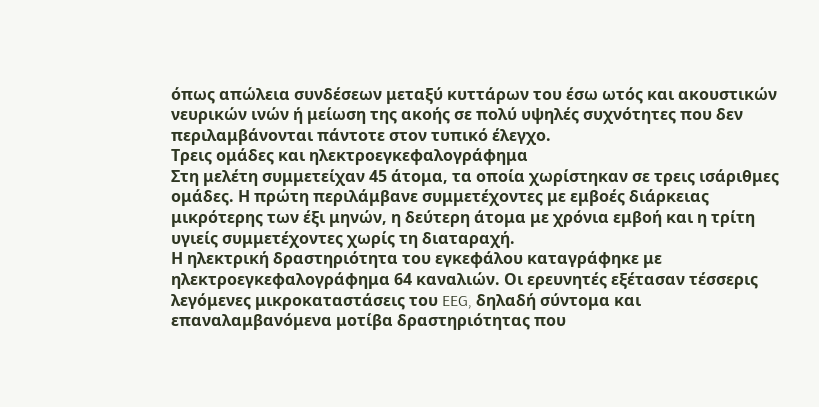όπως απώλεια συνδέσεων μεταξύ κυττάρων του έσω ωτός και ακουστικών νευρικών ινών ή μείωση της ακοής σε πολύ υψηλές συχνότητες που δεν περιλαμβάνονται πάντοτε στον τυπικό έλεγχο.
Τρεις ομάδες και ηλεκτροεγκεφαλογράφημα
Στη μελέτη συμμετείχαν 45 άτομα, τα οποία χωρίστηκαν σε τρεις ισάριθμες ομάδες. Η πρώτη περιλάμβανε συμμετέχοντες με εμβοές διάρκειας μικρότερης των έξι μηνών, η δεύτερη άτομα με χρόνια εμβοή και η τρίτη υγιείς συμμετέχοντες χωρίς τη διαταραχή.
Η ηλεκτρική δραστηριότητα του εγκεφάλου καταγράφηκε με ηλεκτροεγκεφαλογράφημα 64 καναλιών. Οι ερευνητές εξέτασαν τέσσερις λεγόμενες μικροκαταστάσεις του EEG, δηλαδή σύντομα και επαναλαμβανόμενα μοτίβα δραστηριότητας που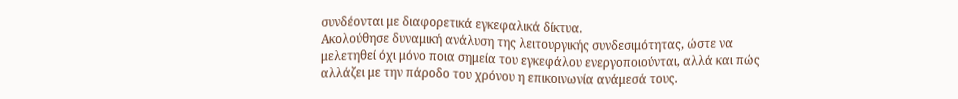συνδέονται με διαφορετικά εγκεφαλικά δίκτυα.
Ακολούθησε δυναμική ανάλυση της λειτουργικής συνδεσιμότητας, ώστε να μελετηθεί όχι μόνο ποια σημεία του εγκεφάλου ενεργοποιούνται, αλλά και πώς αλλάζει με την πάροδο του χρόνου η επικοινωνία ανάμεσά τους.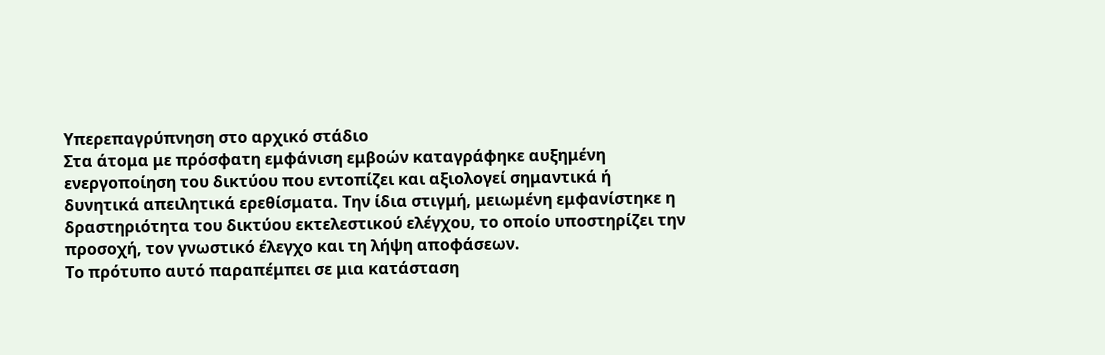Υπερεπαγρύπνηση στο αρχικό στάδιο
Στα άτομα με πρόσφατη εμφάνιση εμβοών καταγράφηκε αυξημένη ενεργοποίηση του δικτύου που εντοπίζει και αξιολογεί σημαντικά ή δυνητικά απειλητικά ερεθίσματα. Την ίδια στιγμή, μειωμένη εμφανίστηκε η δραστηριότητα του δικτύου εκτελεστικού ελέγχου, το οποίο υποστηρίζει την προσοχή, τον γνωστικό έλεγχο και τη λήψη αποφάσεων.
Το πρότυπο αυτό παραπέμπει σε μια κατάσταση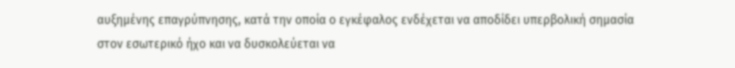αυξημένης επαγρύπνησης, κατά την οποία ο εγκέφαλος ενδέχεται να αποδίδει υπερβολική σημασία στον εσωτερικό ήχο και να δυσκολεύεται να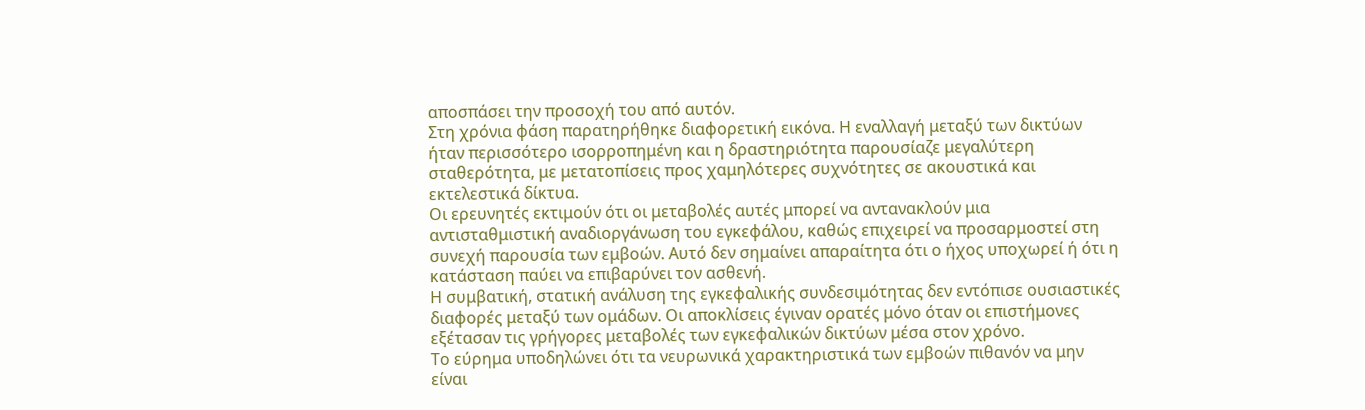αποσπάσει την προσοχή του από αυτόν.
Στη χρόνια φάση παρατηρήθηκε διαφορετική εικόνα. Η εναλλαγή μεταξύ των δικτύων ήταν περισσότερο ισορροπημένη και η δραστηριότητα παρουσίαζε μεγαλύτερη σταθερότητα, με μετατοπίσεις προς χαμηλότερες συχνότητες σε ακουστικά και εκτελεστικά δίκτυα.
Οι ερευνητές εκτιμούν ότι οι μεταβολές αυτές μπορεί να αντανακλούν μια αντισταθμιστική αναδιοργάνωση του εγκεφάλου, καθώς επιχειρεί να προσαρμοστεί στη συνεχή παρουσία των εμβοών. Αυτό δεν σημαίνει απαραίτητα ότι ο ήχος υποχωρεί ή ότι η κατάσταση παύει να επιβαρύνει τον ασθενή.
Η συμβατική, στατική ανάλυση της εγκεφαλικής συνδεσιμότητας δεν εντόπισε ουσιαστικές διαφορές μεταξύ των ομάδων. Οι αποκλίσεις έγιναν ορατές μόνο όταν οι επιστήμονες εξέτασαν τις γρήγορες μεταβολές των εγκεφαλικών δικτύων μέσα στον χρόνο.
Το εύρημα υποδηλώνει ότι τα νευρωνικά χαρακτηριστικά των εμβοών πιθανόν να μην είναι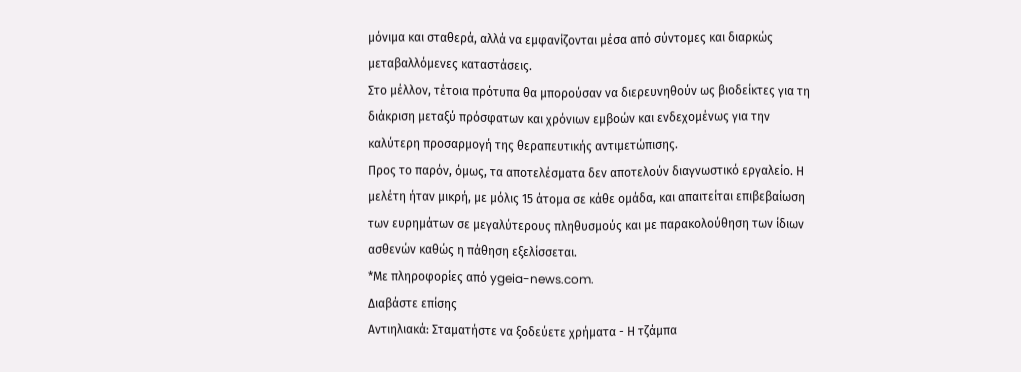μόνιμα και σταθερά, αλλά να εμφανίζονται μέσα από σύντομες και διαρκώς μεταβαλλόμενες καταστάσεις.
Στο μέλλον, τέτοια πρότυπα θα μπορούσαν να διερευνηθούν ως βιοδείκτες για τη διάκριση μεταξύ πρόσφατων και χρόνιων εμβοών και ενδεχομένως για την καλύτερη προσαρμογή της θεραπευτικής αντιμετώπισης.
Προς το παρόν, όμως, τα αποτελέσματα δεν αποτελούν διαγνωστικό εργαλείο. Η μελέτη ήταν μικρή, με μόλις 15 άτομα σε κάθε ομάδα, και απαιτείται επιβεβαίωση των ευρημάτων σε μεγαλύτερους πληθυσμούς και με παρακολούθηση των ίδιων ασθενών καθώς η πάθηση εξελίσσεται.
*Με πληροφορίες από ygeia-news.com.
Διαβάστε επίσης
Αντιηλιακά: Σταματήστε να ξοδεύετε χρήματα - Η τζάμπα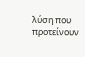λύση που προτείνουν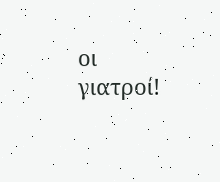οι γιατροί!